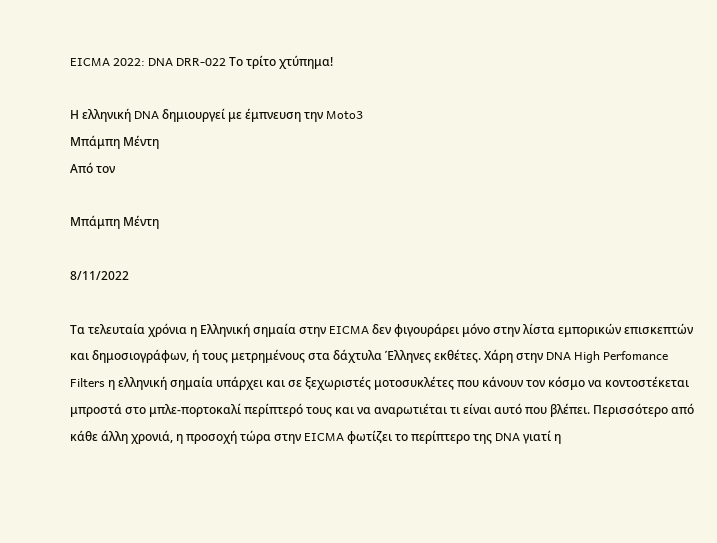EICMA 2022: DNA DRR-022 Το τρίτο χτύπημα!

Η ελληνική DNA δημιουργεί με έμπνευση την Moto3
Μπάμπη Μέντη
Από τον

Μπάμπη Μέντη

8/11/2022

Τα τελευταία χρόνια η Ελληνική σημαία στην EICMA δεν φιγουράρει μόνο στην λίστα εμπορικών επισκεπτών και δημοσιογράφων, ή τους μετρημένους στα δάχτυλα Έλληνες εκθέτες. Χάρη στην DNA High Perfomance Filters η ελληνική σημαία υπάρχει και σε ξεχωριστές μοτοσυκλέτες που κάνουν τον κόσμο να κοντοστέκεται μπροστά στο μπλε-πορτοκαλί περίπτερό τους και να αναρωτιέται τι είναι αυτό που βλέπει. Περισσότερο από κάθε άλλη χρονιά, η προσοχή τώρα στην EICMA φωτίζει το περίπτερο της DNA γιατί η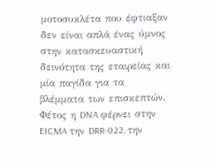μοτοσυκλέτα που έφτιαξαν δεν είναι απλά ένας ύμνος στην κατασκευαστική δεινότητα της εταιρείας και μία παγίδα για τα βλέμματα των επισκεπτών. Φέτος η DNA φέρνει στην EICMA την DRR-022, την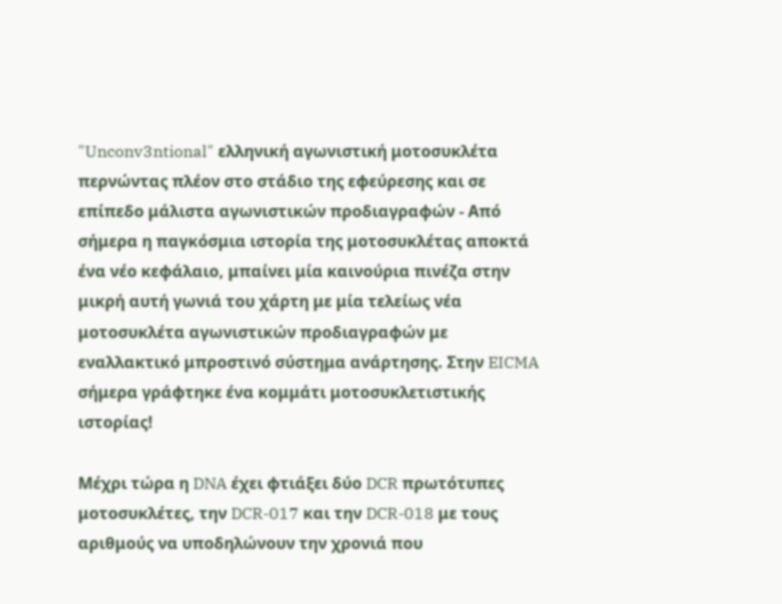"Unconv3ntional" ελληνική αγωνιστική μοτοσυκλέτα περνώντας πλέον στο στάδιο της εφεύρεσης και σε επίπεδο μάλιστα αγωνιστικών προδιαγραφών - Από σήμερα η παγκόσμια ιστορία της μοτοσυκλέτας αποκτά ένα νέο κεφάλαιο, μπαίνει μία καινούρια πινέζα στην μικρή αυτή γωνιά του χάρτη με μία τελείως νέα μοτοσυκλέτα αγωνιστικών προδιαγραφών με εναλλακτικό μπροστινό σύστημα ανάρτησης. Στην EICMA σήμερα γράφτηκε ένα κομμάτι μοτοσυκλετιστικής ιστορίας!

Μέχρι τώρα η DNA έχει φτιάξει δύο DCR πρωτότυπες μοτοσυκλέτες, την DCR-017 και την DCR-018 με τους αριθμούς να υποδηλώνουν την χρονιά που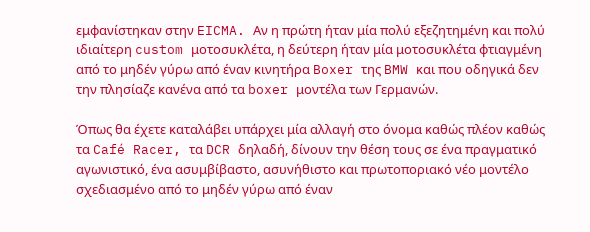εμφανίστηκαν στην EICMA. Αν η πρώτη ήταν μία πολύ εξεζητημένη και πολύ ιδιαίτερη custom μοτοσυκλέτα, η δεύτερη ήταν μία μοτοσυκλέτα φτιαγμένη από το μηδέν γύρω από έναν κινητήρα Boxer της BMW και που οδηγικά δεν την πλησίαζε κανένα από τα boxer μοντέλα των Γερμανών.

Όπως θα έχετε καταλάβει υπάρχει μία αλλαγή στο όνομα καθώς πλέον καθώς τα Café Racer, τα DCR δηλαδή, δίνουν την θέση τους σε ένα πραγματικό αγωνιστικό, ένα ασυμβίβαστο, ασυνήθιστο και πρωτοποριακό νέο μοντέλο σχεδιασμένο από το μηδέν γύρω από έναν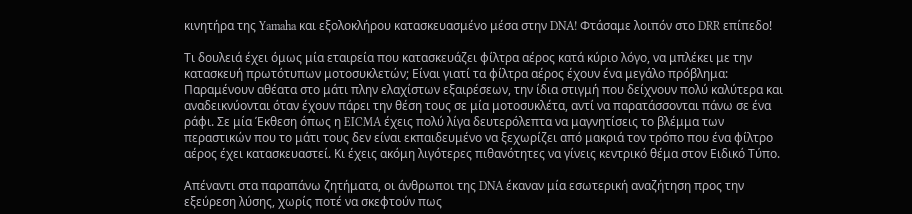κινητήρα της Yamaha και εξολοκλήρου κατασκευασμένο μέσα στην DNA! Φτάσαμε λοιπόν στο DRR επίπεδο!

Τι δουλειά έχει όμως μία εταιρεία που κατασκευάζει φίλτρα αέρος κατά κύριο λόγο, να μπλέκει με την κατασκευή πρωτότυπων μοτοσυκλετών; Είναι γιατί τα φίλτρα αέρος έχουν ένα μεγάλο πρόβλημα: Παραμένουν αθέατα στο μάτι πλην ελαχίστων εξαιρέσεων, την ίδια στιγμή που δείχνουν πολύ καλύτερα και αναδεικνύονται όταν έχουν πάρει την θέση τους σε μία μοτοσυκλέτα, αντί να παρατάσσονται πάνω σε ένα ράφι. Σε μία Έκθεση όπως η EICMA έχεις πολύ λίγα δευτερόλεπτα να μαγνητίσεις το βλέμμα των περαστικών που το μάτι τους δεν είναι εκπαιδευμένο να ξεχωρίζει από μακριά τον τρόπο που ένα φίλτρο αέρος έχει κατασκευαστεί. Κι έχεις ακόμη λιγότερες πιθανότητες να γίνεις κεντρικό θέμα στον Ειδικό Τύπο.

Απέναντι στα παραπάνω ζητήματα, οι άνθρωποι της DNA έκαναν μία εσωτερική αναζήτηση προς την εξεύρεση λύσης, χωρίς ποτέ να σκεφτούν πως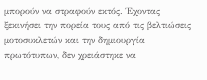μπορούν να στραφούν εκτός. Έχοντας ξεκινήσει την πορεία τους από τις βελτιώσεις μοτοσυκλετών και την δημιουργία πρωτότυπων, δεν χρειάστηκε να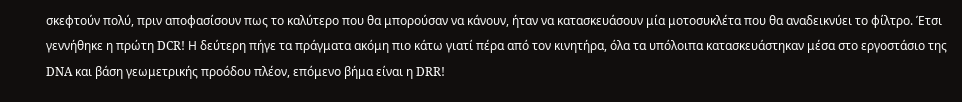σκεφτούν πολύ, πριν αποφασίσουν πως το καλύτερο που θα μπορούσαν να κάνουν, ήταν να κατασκευάσουν μία μοτοσυκλέτα που θα αναδεικνύει το φίλτρο. Έτσι γεννήθηκε η πρώτη DCR! Η δεύτερη πήγε τα πράγματα ακόμη πιο κάτω γιατί πέρα από τον κινητήρα, όλα τα υπόλοιπα κατασκευάστηκαν μέσα στο εργοστάσιο της DNA και βάση γεωμετρικής προόδου πλέον, επόμενο βήμα είναι η DRR!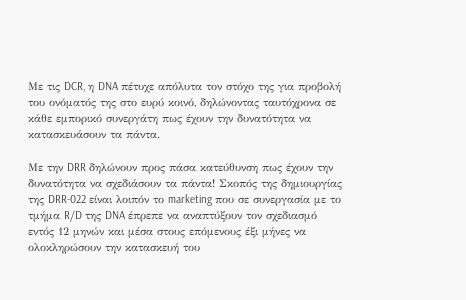Με τις DCR, η DNA πέτυχε απόλυτα τον στόχο της για προβολή του ονόματός της στο ευρύ κοινό, δηλώνοντας ταυτόχρονα σε κάθε εμπορικό συνεργάτη πως έχουν την δυνατότητα να κατασκευάσουν τα πάντα.

Με την DRR δηλώνουν προς πάσα κατεύθυνση πως έχουν την δυνατότητα να σχεδιάσουν τα πάντα! Σκοπός της δημιουργίας της DRR-022 είναι λοιπόν το marketing που σε συνεργασία με το τμήμα R/D της DNA έπρεπε να αναπτύξουν τον σχεδιασμό εντός 12 μηνών και μέσα στους επόμενους έξι μήνες να ολοκληρώσουν την κατασκευή του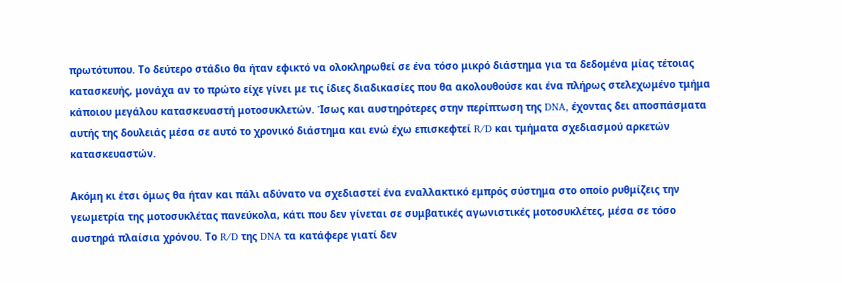πρωτότυπου. Το δεύτερο στάδιο θα ήταν εφικτό να ολοκληρωθεί σε ένα τόσο μικρό διάστημα για τα δεδομένα μίας τέτοιας κατασκευής, μονάχα αν το πρώτο είχε γίνει με τις ίδιες διαδικασίες που θα ακολουθούσε και ένα πλήρως στελεχωμένο τμήμα κάποιου μεγάλου κατασκευαστή μοτοσυκλετών. Ίσως και αυστηρότερες στην περίπτωση της DNA, έχοντας δει αποσπάσματα αυτής της δουλειάς μέσα σε αυτό το χρονικό διάστημα και ενώ έχω επισκεφτεί R/D και τμήματα σχεδιασμού αρκετών κατασκευαστών.

Ακόμη κι έτσι όμως θα ήταν και πάλι αδύνατο να σχεδιαστεί ένα εναλλακτικό εμπρός σύστημα στο οποίο ρυθμίζεις την γεωμετρία της μοτοσυκλέτας πανεύκολα, κάτι που δεν γίνεται σε συμβατικές αγωνιστικές μοτοσυκλέτες, μέσα σε τόσο αυστηρά πλαίσια χρόνου. Το R/D της DNA τα κατάφερε γιατί δεν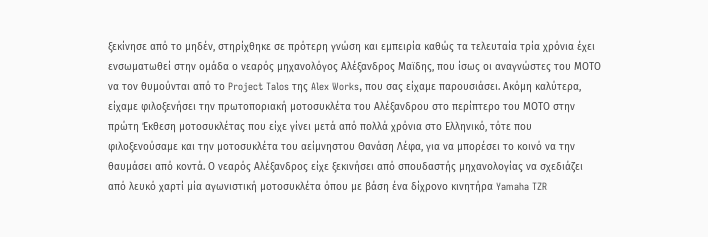ξεκίνησε από το μηδέν, στηρίχθηκε σε πρότερη γνώση και εμπειρία καθώς τα τελευταία τρία χρόνια έχει ενσωματωθεί στην ομάδα ο νεαρός μηχανολόγος Αλέξανδρος Μαϊδης, που ίσως οι αναγνώστες του ΜΟΤΟ να τον θυμούνται από το Project Talos της Alex Works, που σας είχαμε παρουσιάσει. Ακόμη καλύτερα, είχαμε φιλοξενήσει την πρωτοποριακή μοτοσυκλέτα του Αλέξανδρου στο περίπτερο του ΜΟΤΟ στην πρώτη Έκθεση μοτοσυκλέτας που είχε γίνει μετά από πολλά χρόνια στο Ελληνικό, τότε που φιλοξενούσαμε και την μοτοσυκλέτα του αείμνηστου Θανάση Λέφα, για να μπορέσει το κοινό να την θαυμάσει από κοντά. Ο νεαρός Αλέξανδρος είχε ξεκινήσει από σπουδαστής μηχανολογίας να σχεδιάζει από λευκό χαρτί μία αγωνιστική μοτοσυκλέτα όπου με βάση ένα δίχρονο κινητήρα Yamaha TZR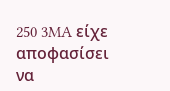250 3MA είχε αποφασίσει να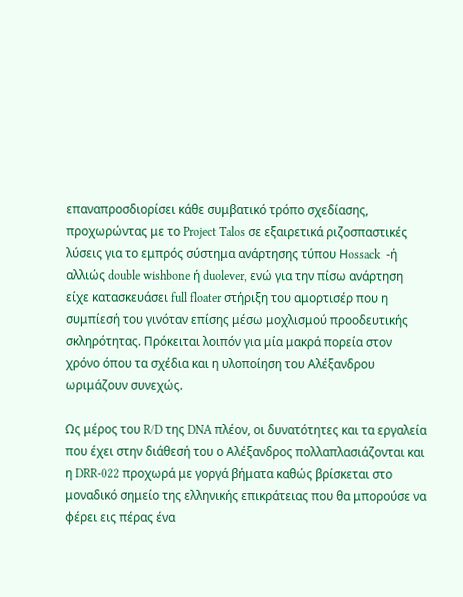επαναπροσδιορίσει κάθε συμβατικό τρόπο σχεδίασης, προχωρώντας με το Project Talos σε εξαιρετικά ριζοσπαστικές λύσεις για το εμπρός σύστημα ανάρτησης τύπου Ηossack  -ή αλλιώς double wishbone ή duolever, ενώ για την πίσω ανάρτηση είχε κατασκευάσει full floater στήριξη του αμορτισέρ που η συμπίεσή του γινόταν επίσης μέσω μοχλισμού προοδευτικής σκληρότητας. Πρόκειται λοιπόν για μία μακρά πορεία στον χρόνο όπου τα σχέδια και η υλοποίηση του Αλέξανδρου ωριμάζουν συνεχώς.

Ως μέρος του R/D της DNA πλέον, οι δυνατότητες και τα εργαλεία που έχει στην διάθεσή του ο Αλέξανδρος πολλαπλασιάζονται και η DRR-022 προχωρά με γοργά βήματα καθώς βρίσκεται στο μοναδικό σημείο της ελληνικής επικράτειας που θα μπορούσε να φέρει εις πέρας ένα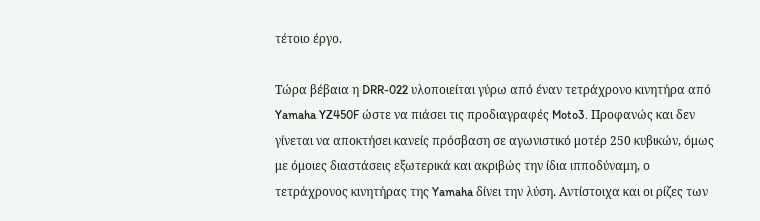τέτοιο έργο.

Τώρα βέβαια η DRR-022 υλοποιείται γύρω από έναν τετράχρονο κινητήρα από Yamaha YZ450F ώστε να πιάσει τις προδιαγραφές Moto3. Προφανώς και δεν γίνεται να αποκτήσει κανείς πρόσβαση σε αγωνιστικό μοτέρ 250 κυβικών, όμως με όμοιες διαστάσεις εξωτερικά και ακριβώς την ίδια ιπποδύναμη, ο τετράχρονος κινητήρας της Yamaha δίνει την λύση. Αντίστοιχα και οι ρίζες των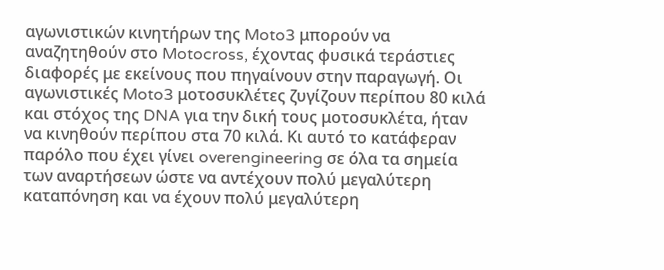αγωνιστικών κινητήρων της Moto3 μπορούν να αναζητηθούν στο Motocross, έχοντας φυσικά τεράστιες διαφορές με εκείνους που πηγαίνουν στην παραγωγή. Οι αγωνιστικές Moto3 μοτοσυκλέτες ζυγίζουν περίπου 80 κιλά και στόχος της DNA για την δική τους μοτοσυκλέτα, ήταν να κινηθούν περίπου στα 70 κιλά. Κι αυτό το κατάφεραν παρόλο που έχει γίνει overengineering σε όλα τα σημεία των αναρτήσεων ώστε να αντέχουν πολύ μεγαλύτερη καταπόνηση και να έχουν πολύ μεγαλύτερη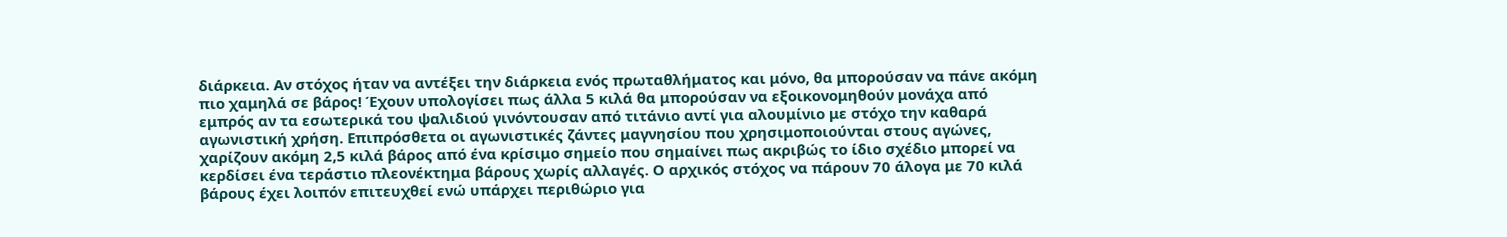διάρκεια. Αν στόχος ήταν να αντέξει την διάρκεια ενός πρωταθλήματος και μόνο, θα μπορούσαν να πάνε ακόμη πιο χαμηλά σε βάρος! Έχουν υπολογίσει πως άλλα 5 κιλά θα μπορούσαν να εξοικονομηθούν μονάχα από εμπρός αν τα εσωτερικά του ψαλιδιού γινόντουσαν από τιτάνιο αντί για αλουμίνιο με στόχο την καθαρά αγωνιστική χρήση. Επιπρόσθετα οι αγωνιστικές ζάντες μαγνησίου που χρησιμοποιούνται στους αγώνες, χαρίζουν ακόμη 2,5 κιλά βάρος από ένα κρίσιμο σημείο που σημαίνει πως ακριβώς το ίδιο σχέδιο μπορεί να κερδίσει ένα τεράστιο πλεονέκτημα βάρους χωρίς αλλαγές. Ο αρχικός στόχος να πάρουν 70 άλογα με 70 κιλά βάρους έχει λοιπόν επιτευχθεί ενώ υπάρχει περιθώριο για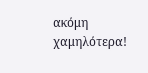ακόμη χαμηλότερα!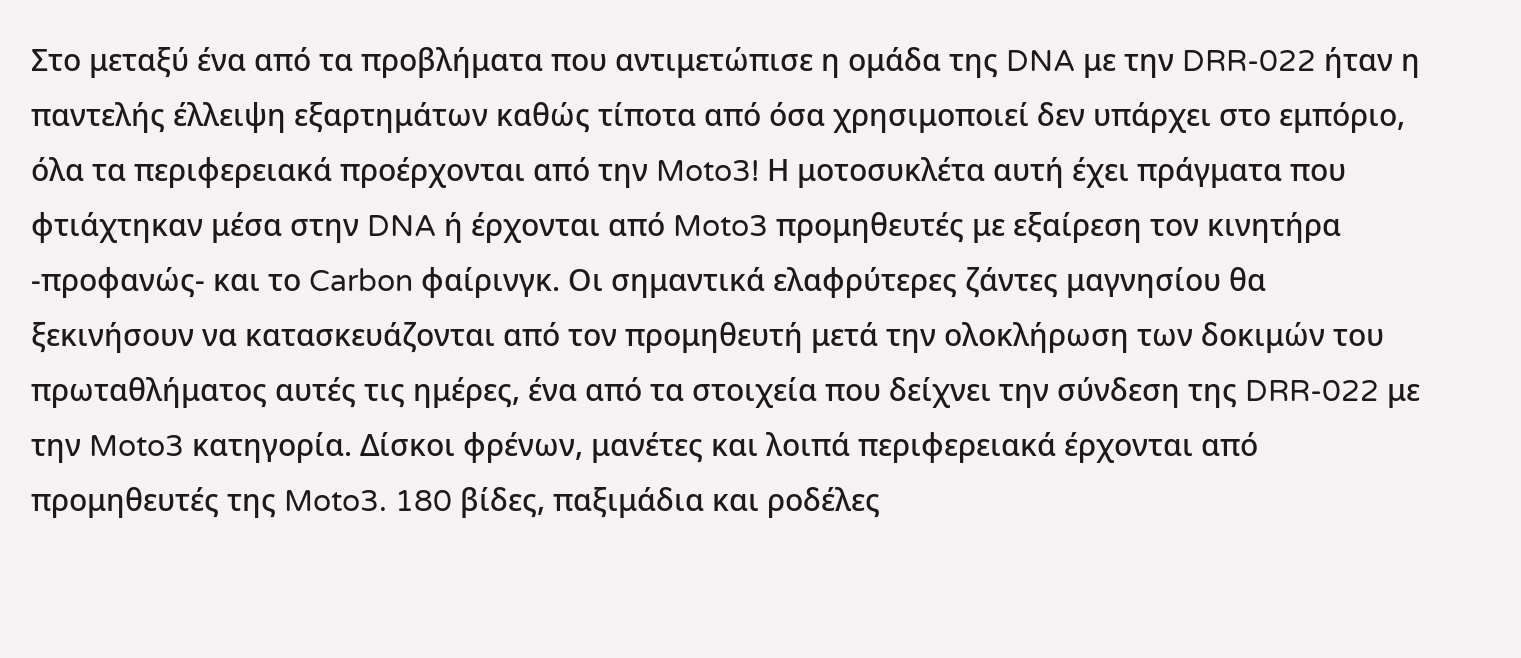Στο μεταξύ ένα από τα προβλήματα που αντιμετώπισε η ομάδα της DNA με την DRR-022 ήταν η παντελής έλλειψη εξαρτημάτων καθώς τίποτα από όσα χρησιμοποιεί δεν υπάρχει στο εμπόριο, όλα τα περιφερειακά προέρχονται από την Moto3! Η μοτοσυκλέτα αυτή έχει πράγματα που φτιάχτηκαν μέσα στην DNA ή έρχονται από Moto3 προμηθευτές με εξαίρεση τον κινητήρα -προφανώς- και το Carbon φαίρινγκ. Οι σημαντικά ελαφρύτερες ζάντες μαγνησίου θα ξεκινήσουν να κατασκευάζονται από τον προμηθευτή μετά την ολοκλήρωση των δοκιμών του πρωταθλήματος αυτές τις ημέρες, ένα από τα στοιχεία που δείχνει την σύνδεση της DRR-022 με την Moto3 κατηγορία. Δίσκοι φρένων, μανέτες και λοιπά περιφερειακά έρχονται από προμηθευτές της Moto3. 180 βίδες, παξιμάδια και ροδέλες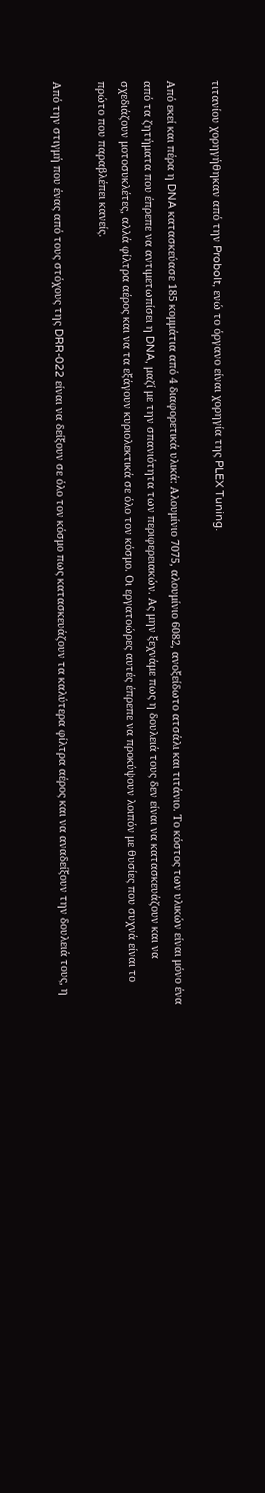τιτανίου χορηγήθηκαν από την Probolt, ενώ το όργανο είναι χορηγία της PLEX Tuning.

Από εκεί και πέρα η DNA κατασκεύασε 185 κομμάτια από 4 διαφορετικά υλικά: Αλουμίνιο 7075, αλουμίνιο 6082, ανοξείδωτο ατσάλι και τιτάνιο. Το κόστος των υλικών είναι μόνο ένα από τα ζητήματα που έπρεπε να αντιμετωπίσει η DNA, μαζί με την σπανιότητα των περιφερειακών. Ας μην ξεχνάμε πως η δουλειά τους δεν είναι να κατασκευάζουν και να σχεδιάζουν μοτοσυκλέτες, αλλά φίλτρα αέρος και να τα εξάγουν κυριολεκτικά σε όλο τον κόσμο. Οι εργατοώρες αυτές έπρεπε να προκύψουν λοιπόν με θυσίες που συχνά είναι το πρώτο που παραβλέπει κανείς.

Από την στιγμή που ένας από τους στόχους της DRR-022 είναι να δείξουν σε όλο τον κόσμο πως κατασκευάζουν τα καλύτερα φίλτρα αέρος και να αναδείξουν την δουλειά τους, η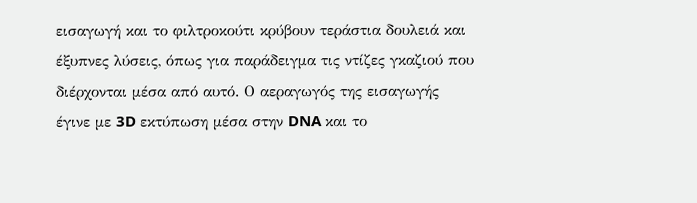εισαγωγή και το φιλτροκούτι κρύβουν τεράστια δουλειά και έξυπνες λύσεις, όπως για παράδειγμα τις ντίζες γκαζιού που διέρχονται μέσα από αυτό. Ο αεραγωγός της εισαγωγής έγινε με 3D εκτύπωση μέσα στην DNA και το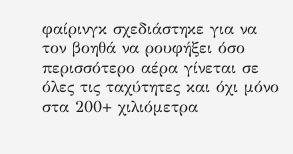φαίρινγκ σχεδιάστηκε για να τον βοηθά να ρουφήξει όσο περισσότερο αέρα γίνεται σε όλες τις ταχύτητες και όχι μόνο στα 200+ χιλιόμετρα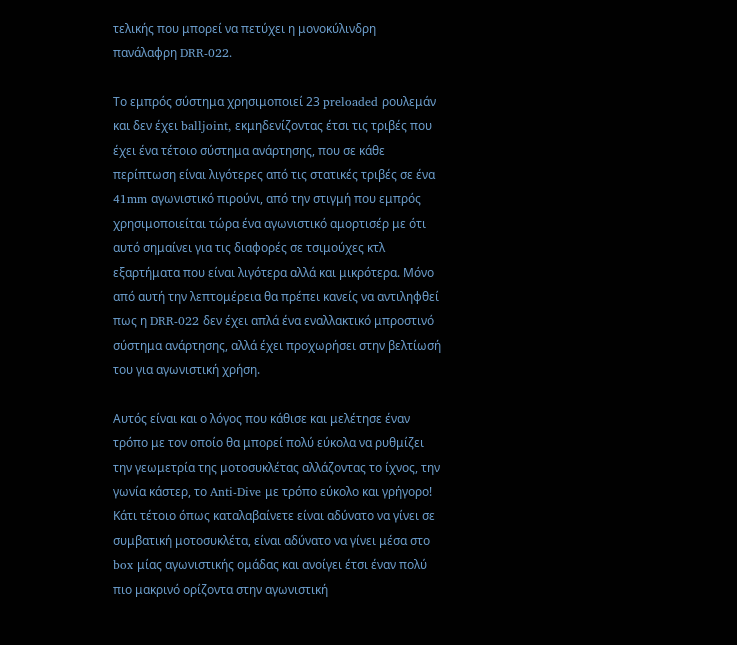τελικής που μπορεί να πετύχει η μονοκύλινδρη πανάλαφρη DRR-022.

Το εμπρός σύστημα χρησιμοποιεί 23 preloaded ρουλεμάν και δεν έχει balljoint, εκμηδενίζοντας έτσι τις τριβές που έχει ένα τέτοιο σύστημα ανάρτησης, που σε κάθε περίπτωση είναι λιγότερες από τις στατικές τριβές σε ένα 41mm αγωνιστικό πιρούνι, από την στιγμή που εμπρός χρησιμοποιείται τώρα ένα αγωνιστικό αμορτισέρ με ότι αυτό σημαίνει για τις διαφορές σε τσιμούχες κτλ εξαρτήματα που είναι λιγότερα αλλά και μικρότερα. Μόνο από αυτή την λεπτομέρεια θα πρέπει κανείς να αντιληφθεί πως η DRR-022 δεν έχει απλά ένα εναλλακτικό μπροστινό σύστημα ανάρτησης, αλλά έχει προχωρήσει στην βελτίωσή του για αγωνιστική χρήση.

Αυτός είναι και ο λόγος που κάθισε και μελέτησε έναν τρόπο με τον οποίο θα μπορεί πολύ εύκολα να ρυθμίζει την γεωμετρία της μοτοσυκλέτας αλλάζοντας το ίχνος, την γωνία κάστερ, το Anti-Dive με τρόπο εύκολο και γρήγορο! Κάτι τέτοιο όπως καταλαβαίνετε είναι αδύνατο να γίνει σε συμβατική μοτοσυκλέτα, είναι αδύνατο να γίνει μέσα στο box μίας αγωνιστικής ομάδας και ανοίγει έτσι έναν πολύ πιο μακρινό ορίζοντα στην αγωνιστική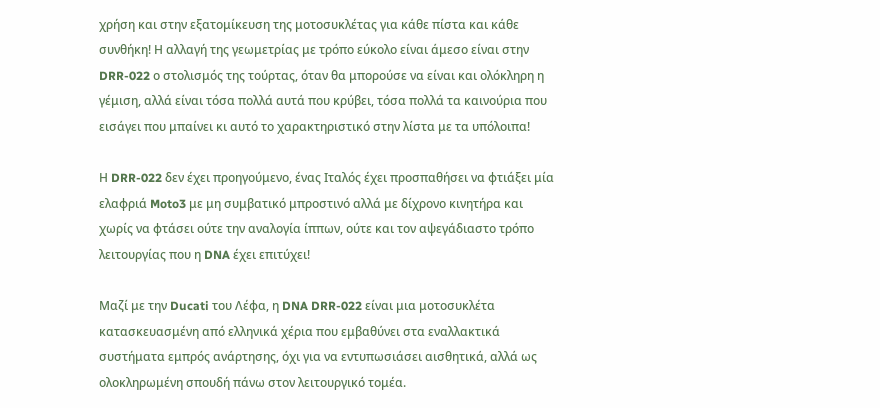χρήση και στην εξατομίκευση της μοτοσυκλέτας για κάθε πίστα και κάθε συνθήκη! Η αλλαγή της γεωμετρίας με τρόπο εύκολο είναι άμεσο είναι στην DRR-022 ο στολισμός της τούρτας, όταν θα μπορούσε να είναι και ολόκληρη η γέμιση, αλλά είναι τόσα πολλά αυτά που κρύβει, τόσα πολλά τα καινούρια που εισάγει που μπαίνει κι αυτό το χαρακτηριστικό στην λίστα με τα υπόλοιπα!

Η DRR-022 δεν έχει προηγούμενο, ένας Ιταλός έχει προσπαθήσει να φτιάξει μία ελαφριά Moto3 με μη συμβατικό μπροστινό αλλά με δίχρονο κινητήρα και χωρίς να φτάσει ούτε την αναλογία ίππων, ούτε και τον αψεγάδιαστο τρόπο λειτουργίας που η DNA έχει επιτύχει!

Μαζί με την Ducati του Λέφα, η DNA DRR-022 είναι μια μοτοσυκλέτα κατασκευασμένη από ελληνικά χέρια που εμβαθύνει στα εναλλακτικά συστήματα εμπρός ανάρτησης, όχι για να εντυπωσιάσει αισθητικά, αλλά ως ολοκληρωμένη σπουδή πάνω στον λειτουργικό τομέα.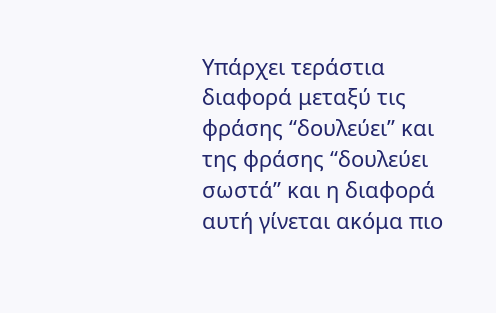Υπάρχει τεράστια διαφορά μεταξύ τις φράσης “δουλεύει” και της φράσης “δουλεύει σωστά” και η διαφορά αυτή γίνεται ακόμα πιο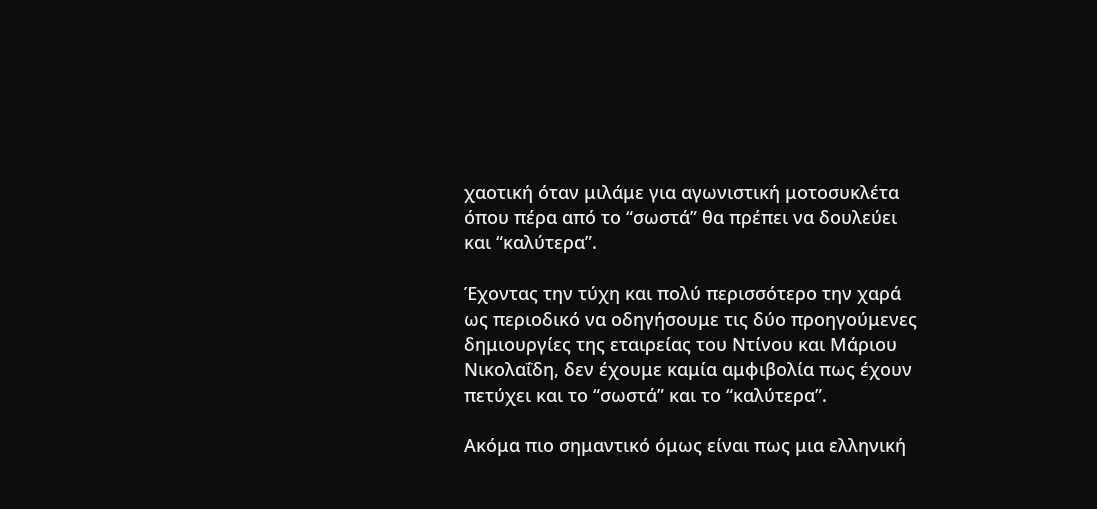χαοτική όταν μιλάμε για αγωνιστική μοτοσυκλέτα όπου πέρα από το “σωστά” θα πρέπει να δουλεύει και “καλύτερα”.

Έχοντας την τύχη και πολύ περισσότερο την χαρά ως περιοδικό να οδηγήσουμε τις δύο προηγούμενες δημιουργίες της εταιρείας του Ντίνου και Μάριου Νικολαΐδη, δεν έχουμε καμία αμφιβολία πως έχουν πετύχει και το “σωστά” και το “καλύτερα”.

Ακόμα πιο σημαντικό όμως είναι πως μια ελληνική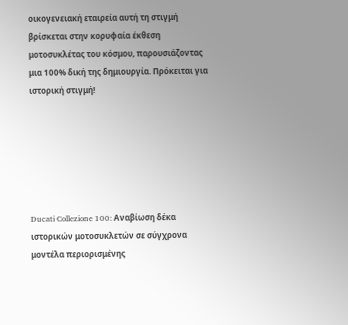οικογενειακή εταιρεία αυτή τη στιγμή βρίσκεται στην κορυφαία έκθεση μοτοσυκλέτας του κόσμου, παρουσιάζοντας μια 100% δική της δημιουργία. Πρόκειται για ιστορική στιγμή!






Ducati Collezione 100: Αναβίωση δέκα ιστορικών μοτοσυκλετών σε σύγχρονα μοντέλα περιορισμένης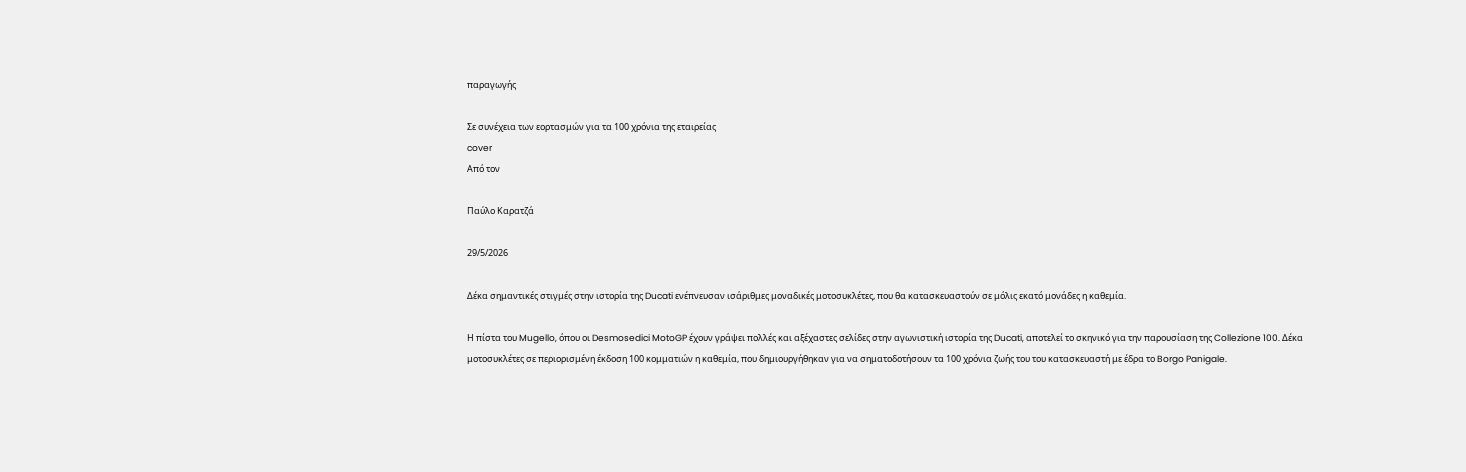παραγωγής

Σε συνέχεια των εορτασμών για τα 100 χρόνια της εταιρείας
cover
Από τον

Παύλο Καρατζά

29/5/2026

Δέκα σημαντικές στιγμές στην ιστορία της Ducati ενέπνευσαν ισάριθμες μοναδικές μοτοσυκλέτες, που θα κατασκευαστούν σε μόλις εκατό μονάδες η καθεμία.

Η πίστα του Mugello, όπου οι Desmosedici MotoGP έχουν γράψει πολλές και αξέχαστες σελίδες στην αγωνιστική ιστορία της Ducati, αποτελεί το σκηνικό για την παρουσίαση της Collezione 100. Δέκα μοτοσυκλέτες σε περιορισμένη έκδοση 100 κομματιών η καθεμία, που δημιουργήθηκαν για να σηματοδοτήσουν τα 100 χρόνια ζωής του του κατασκευαστή με έδρα το Borgo Panigale.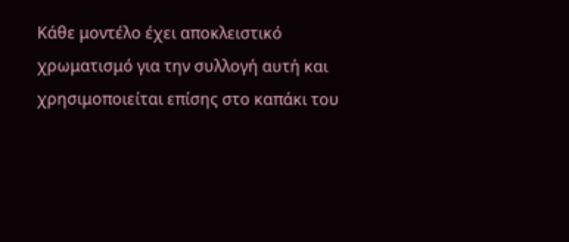Κάθε μοντέλο έχει αποκλειστικό χρωματισμό για την συλλογή αυτή και χρησιμοποιείται επίσης στο καπάκι του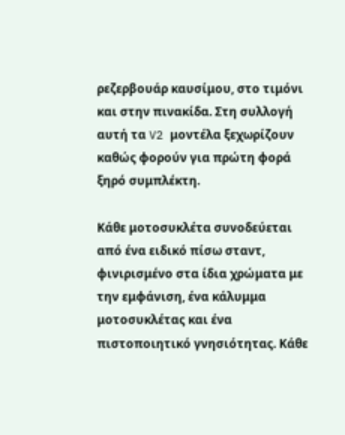ρεζερβουάρ καυσίμου, στο τιμόνι και στην πινακίδα. Στη συλλογή αυτή τα V2 μοντέλα ξεχωρίζουν καθώς φορούν για πρώτη φορά ξηρό συμπλέκτη.

Κάθε μοτοσυκλέτα συνοδεύεται από ένα ειδικό πίσω σταντ, φινιρισμένο στα ίδια χρώματα με την εμφάνιση, ένα κάλυμμα μοτοσυκλέτας και ένα πιστοποιητικό γνησιότητας. Κάθε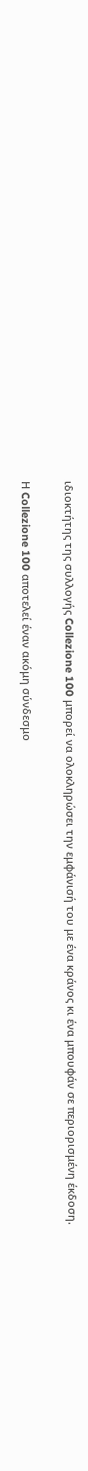ιδιοκτήτης της συλλογής Collezione 100 μπορεί να ολοκληρώσει την εμφάνισή του με ένα κράνος κι ένα μπουφάν σε περιορισμένη έκδοση.

Η Collezione 100 αποτελεί έναν ακόμη σύνδεσμο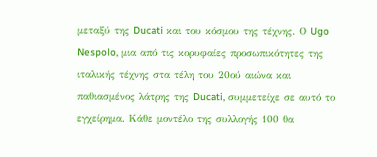μεταξύ της Ducati και του κόσμου της τέχνης. Ο Ugo Nespolo, μια από τις κορυφαίες προσωπικότητες της ιταλικής τέχνης στα τέλη του 20ού αιώνα και παθιασμένος λάτρης της Ducati, συμμετείχε σε αυτό το εγχείρημα. Κάθε μοντέλο της συλλογής 100 θα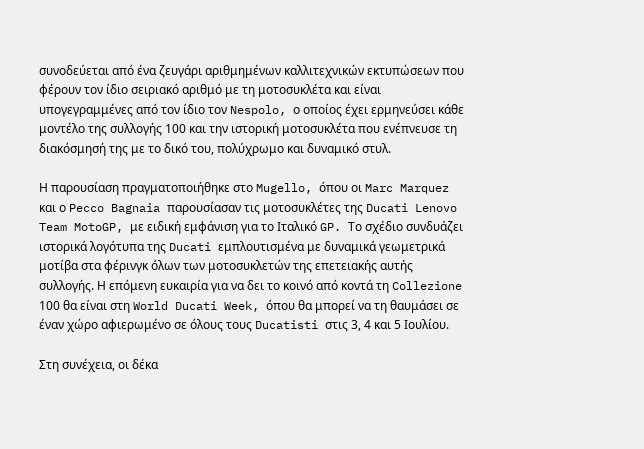συνοδεύεται από ένα ζευγάρι αριθμημένων καλλιτεχνικών εκτυπώσεων που φέρουν τον ίδιο σειριακό αριθμό με τη μοτοσυκλέτα και είναι υπογεγραμμένες από τον ίδιο τον Nespolo, ο οποίος έχει ερμηνεύσει κάθε μοντέλο της συλλογής 100 και την ιστορική μοτοσυκλέτα που ενέπνευσε τη διακόσμησή της με το δικό του, πολύχρωμο και δυναμικό στυλ.

Η παρουσίαση πραγματοποιήθηκε στο Mugello, όπου οι Marc Marquez και ο Pecco Bagnaia παρουσίασαν τις μοτοσυκλέτες της Ducati Lenovo Team MotoGP, με ειδική εμφάνιση για το Ιταλικό GP. Το σχέδιο συνδυάζει ιστορικά λογότυπα της Ducati εμπλουτισμένα με δυναμικά γεωμετρικά μοτίβα στα φέρινγκ όλων των μοτοσυκλετών της επετειακής αυτής συλλογής. Η επόμενη ευκαιρία για να δει το κοινό από κοντά τη Collezione 100 θα είναι στη World Ducati Week, όπου θα μπορεί να τη θαυμάσει σε έναν χώρο αφιερωμένο σε όλους τους Ducatisti στις 3, 4 και 5 Ιουλίου.

Στη συνέχεια, οι δέκα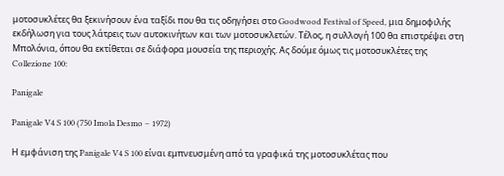μοτοσυκλέτες θα ξεκινήσουν ένα ταξίδι που θα τις οδηγήσει στο Goodwood Festival of Speed, μια δημοφιλής εκδήλωση για τους λάτρεις των αυτοκινήτων και των μοτοσυκλετών. Τέλος, η συλλογή 100 θα επιστρέψει στη Μπολόνια, όπου θα εκτίθεται σε διάφορα μουσεία της περιοχής. Ας δούμε όμως τις μοτοσυκλέτες της Collezione 100:

Panigale

Panigale V4 S 100 (750 Imola Desmo – 1972)

Η εμφάνιση της Panigale V4 S 100 είναι εμπνευσμένη από τα γραφικά της μοτοσυκλέτας που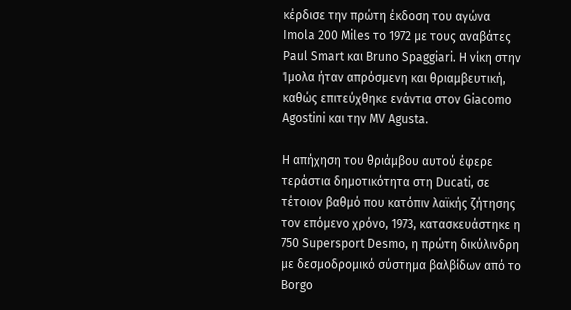κέρδισε την πρώτη έκδοση του αγώνα Imola 200 Miles το 1972 με τους αναβάτες Paul Smart και Bruno Spaggiari. Η νίκη στην Ίμολα ήταν απρόσμενη και θριαμβευτική, καθώς επιτεύχθηκε ενάντια στον Giacomo Agostini και την MV Agusta.

Η απήχηση του θριάμβου αυτού έφερε τεράστια δημοτικότητα στη Ducati, σε τέτοιον βαθμό που κατόπιν λαϊκής ζήτησης τον επόμενο χρόνο, 1973, κατασκευάστηκε η 750 Supersport Desmo, η πρώτη δικύλινδρη με δεσμοδρομικό σύστημα βαλβίδων από το Borgo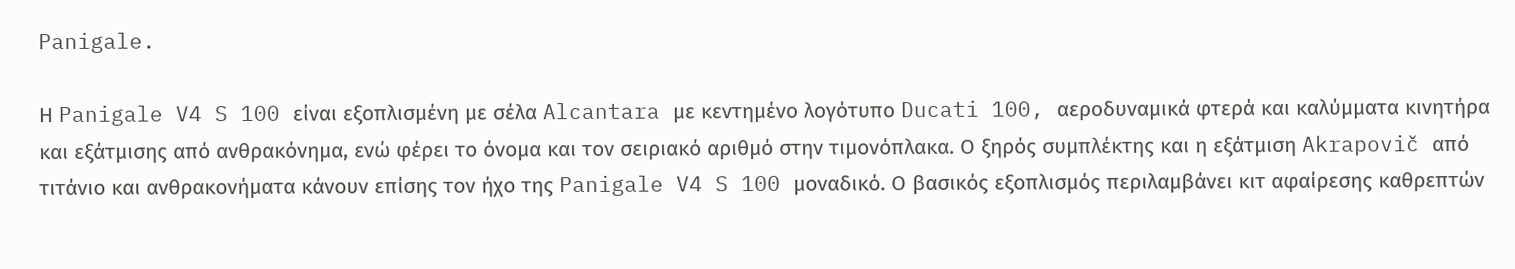Panigale.

Η Panigale V4 S 100 είναι εξοπλισμένη με σέλα Alcantara με κεντημένο λογότυπο Ducati 100, αεροδυναμικά φτερά και καλύμματα κινητήρα και εξάτμισης από ανθρακόνημα, ενώ φέρει το όνομα και τον σειριακό αριθμό στην τιμονόπλακα. Ο ξηρός συμπλέκτης και η εξάτμιση Akrapovič από τιτάνιο και ανθρακονήματα κάνουν επίσης τον ήχο της Panigale V4 S 100 μοναδικό. Ο βασικός εξοπλισμός περιλαμβάνει κιτ αφαίρεσης καθρεπτών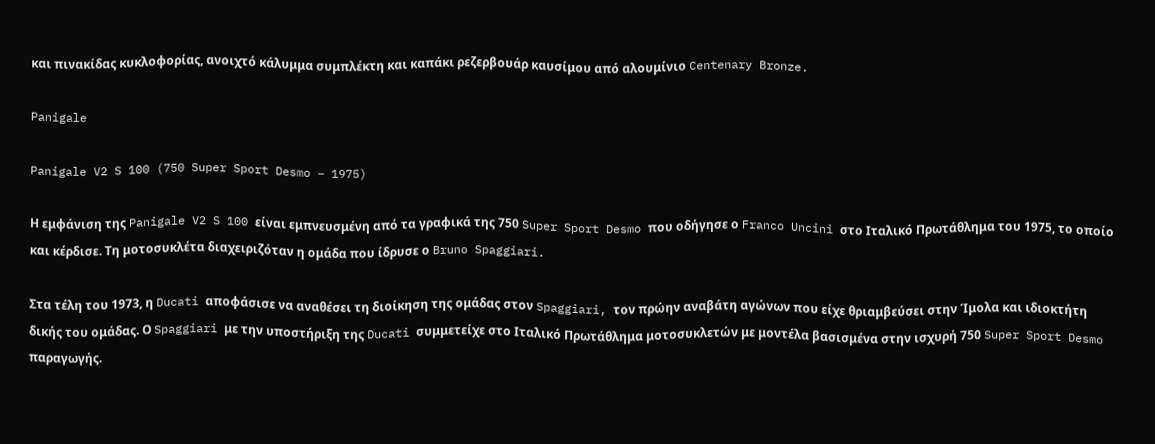και πινακίδας κυκλοφορίας, ανοιχτό κάλυμμα συμπλέκτη και καπάκι ρεζερβουάρ καυσίμου από αλουμίνιο Centenary Bronze.

Panigale

Panigale V2 S 100 (750 Super Sport Desmo – 1975)

Η εμφάνιση της Panigale V2 S 100 είναι εμπνευσμένη από τα γραφικά της 750 Super Sport Desmo που οδήγησε ο Franco Uncini στο Ιταλικό Πρωτάθλημα του 1975, το οποίο και κέρδισε. Τη μοτοσυκλέτα διαχειριζόταν η ομάδα που ίδρυσε ο Bruno Spaggiari.

Στα τέλη του 1973, η Ducati αποφάσισε να αναθέσει τη διοίκηση της ομάδας στον Spaggiari, τον πρώην αναβάτη αγώνων που είχε θριαμβεύσει στην Ίμολα και ιδιοκτήτη δικής του ομάδας. Ο Spaggiari με την υποστήριξη της Ducati συμμετείχε στο Ιταλικό Πρωτάθλημα μοτοσυκλετών με μοντέλα βασισμένα στην ισχυρή 750 Super Sport Desmo παραγωγής.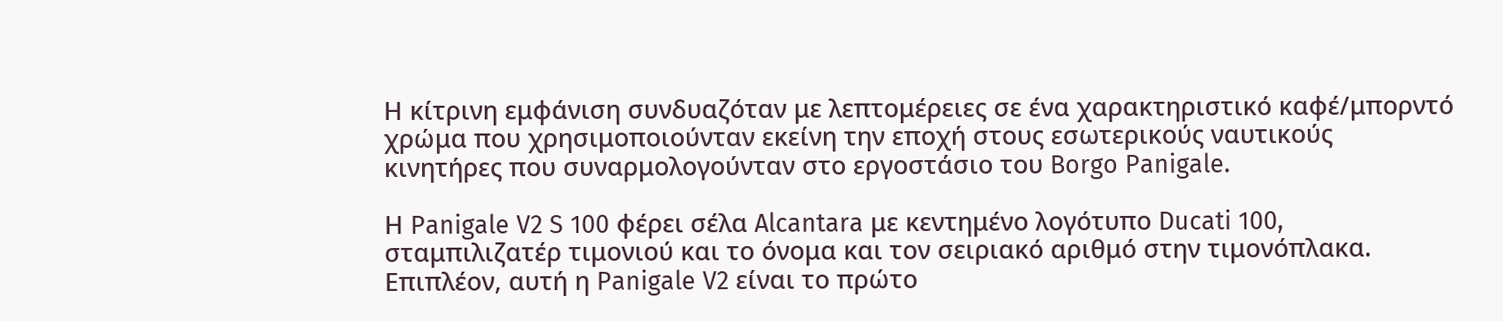Η κίτρινη εμφάνιση συνδυαζόταν με λεπτομέρειες σε ένα χαρακτηριστικό καφέ/μπορντό χρώμα που χρησιμοποιούνταν εκείνη την εποχή στους εσωτερικούς ναυτικούς κινητήρες που συναρμολογούνταν στο εργοστάσιο του Borgo Panigale.

Η Panigale V2 S 100 φέρει σέλα Alcantara με κεντημένο λογότυπο Ducati 100, σταμπιλιζατέρ τιμονιού και το όνομα και τον σειριακό αριθμό στην τιμονόπλακα. Επιπλέον, αυτή η Panigale V2 είναι το πρώτο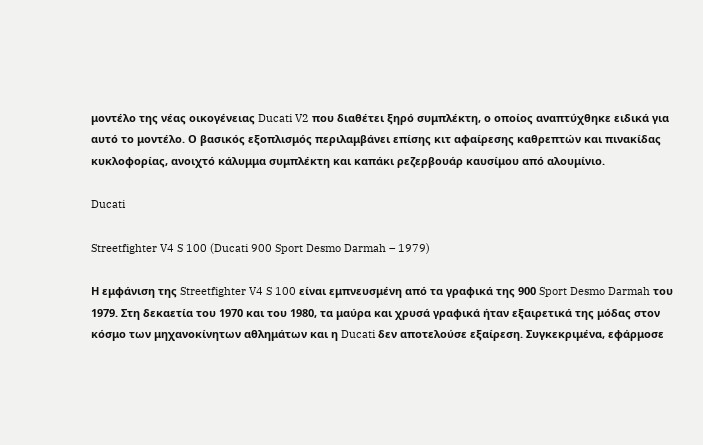μοντέλο της νέας οικογένειας Ducati V2 που διαθέτει ξηρό συμπλέκτη, ο οποίος αναπτύχθηκε ειδικά για αυτό το μοντέλο. Ο βασικός εξοπλισμός περιλαμβάνει επίσης κιτ αφαίρεσης καθρεπτών και πινακίδας κυκλοφορίας, ανοιχτό κάλυμμα συμπλέκτη και καπάκι ρεζερβουάρ καυσίμου από αλουμίνιο.

Ducati

Streetfighter V4 S 100 (Ducati 900 Sport Desmo Darmah – 1979)

Η εμφάνιση της Streetfighter V4 S 100 είναι εμπνευσμένη από τα γραφικά της 900 Sport Desmo Darmah του 1979. Στη δεκαετία του 1970 και του 1980, τα μαύρα και χρυσά γραφικά ήταν εξαιρετικά της μόδας στον κόσμο των μηχανοκίνητων αθλημάτων και η Ducati δεν αποτελούσε εξαίρεση. Συγκεκριμένα, εφάρμοσε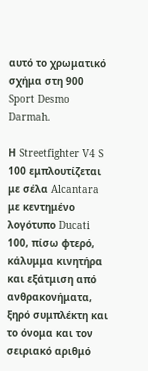αυτό το χρωματικό σχήμα στη 900 Sport Desmo Darmah.

Η Streetfighter V4 S 100 εμπλουτίζεται με σέλα Alcantara με κεντημένο λογότυπο Ducati 100, πίσω φτερό, κάλυμμα κινητήρα και εξάτμιση από ανθρακονήματα, ξηρό συμπλέκτη και το όνομα και τον σειριακό αριθμό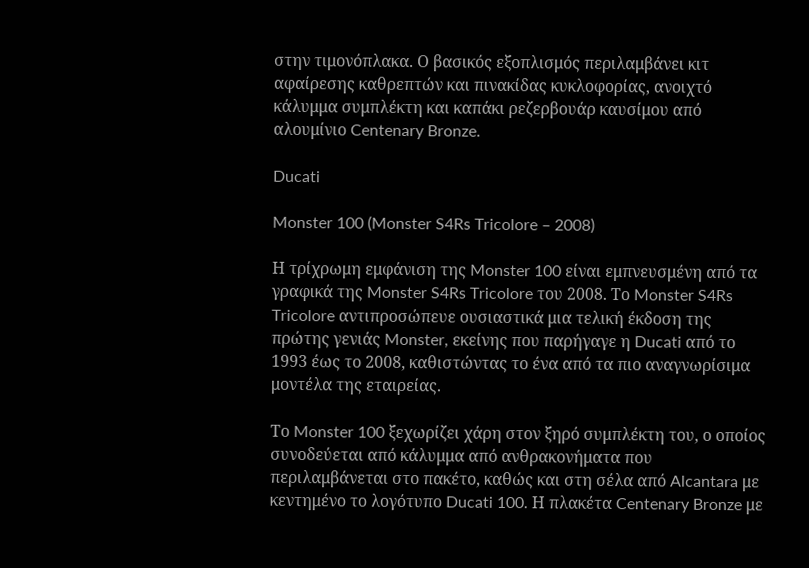στην τιμονόπλακα. Ο βασικός εξοπλισμός περιλαμβάνει κιτ αφαίρεσης καθρεπτών και πινακίδας κυκλοφορίας, ανοιχτό κάλυμμα συμπλέκτη και καπάκι ρεζερβουάρ καυσίμου από αλουμίνιο Centenary Bronze.

Ducati

Monster 100 (Monster S4Rs Tricolore – 2008)

Η τρίχρωμη εμφάνιση της Monster 100 είναι εμπνευσμένη από τα γραφικά της Monster S4Rs Tricolore του 2008. Το Monster S4Rs Tricolore αντιπροσώπευε ουσιαστικά μια τελική έκδοση της πρώτης γενιάς Monster, εκείνης που παρήγαγε η Ducati από το 1993 έως το 2008, καθιστώντας το ένα από τα πιο αναγνωρίσιμα μοντέλα της εταιρείας.

Το Monster 100 ξεχωρίζει χάρη στον ξηρό συμπλέκτη του, ο οποίος συνοδεύεται από κάλυμμα από ανθρακονήματα που περιλαμβάνεται στο πακέτο, καθώς και στη σέλα από Alcantara με κεντημένο το λογότυπο Ducati 100. Η πλακέτα Centenary Bronze με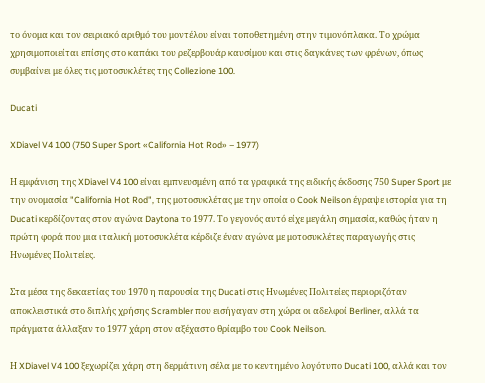το όνομα και τον σειριακό αριθμό του μοντέλου είναι τοποθετημένη στην τιμονόπλακα. Το χρώμα χρησιμοποιείται επίσης στο καπάκι του ρεζερβουάρ καυσίμου και στις δαγκάνες των φρένων, όπως συμβαίνει με όλες τις μοτοσυκλέτες της Collezione 100.

Ducati

XDiavel V4 100 (750 Super Sport «California Hot Rod» – 1977)

Η εμφάνιση της XDiavel V4 100 είναι εμπνευσμένη από τα γραφικά της ειδικής έκδοσης 750 Super Sport με την ονομασία "California Hot Rod", της μοτοσυκλέτας με την οποία ο Cook Neilson έγραψε ιστορία για τη Ducati κερδίζοντας στον αγώνα Daytona το 1977. Το γεγονός αυτό είχε μεγάλη σημασία, καθώς ήταν η πρώτη φορά που μια ιταλική μοτοσυκλέτα κέρδιζε έναν αγώνα με μοτοσυκλέτες παραγωγής στις Ηνωμένες Πολιτείες.

Στα μέσα της δεκαετίας του 1970 η παρουσία της Ducati στις Ηνωμένες Πολιτείες περιοριζόταν αποκλειστικά στο διπλής χρήσης Scrambler που εισήγαγαν στη χώρα οι αδελφοί Berliner, αλλά τα πράγματα άλλαξαν το 1977 χάρη στον αξέχαστο θρίαμβο του Cook Neilson.

Η XDiavel V4 100 ξεχωρίζει χάρη στη δερμάτινη σέλα με το κεντημένο λογότυπο Ducati 100, αλλά και τον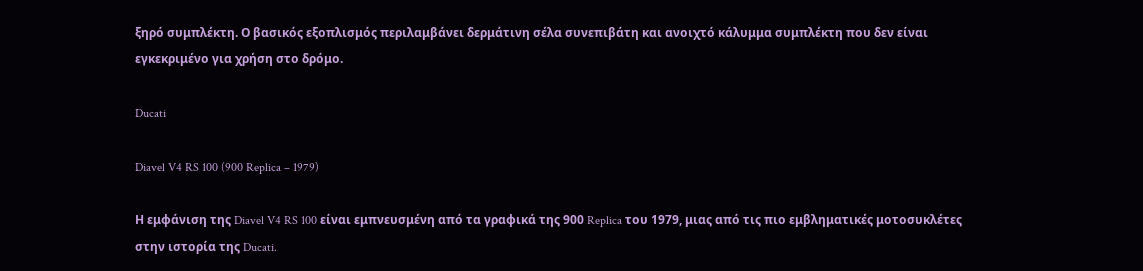ξηρό συμπλέκτη. Ο βασικός εξοπλισμός περιλαμβάνει δερμάτινη σέλα συνεπιβάτη και ανοιχτό κάλυμμα συμπλέκτη που δεν είναι εγκεκριμένο για χρήση στο δρόμο.

Ducati

Diavel V4 RS 100 (900 Replica – 1979)

Η εμφάνιση της Diavel V4 RS 100 είναι εμπνευσμένη από τα γραφικά της 900 Replica του 1979, μιας από τις πιο εμβληματικές μοτοσυκλέτες στην ιστορία της Ducati.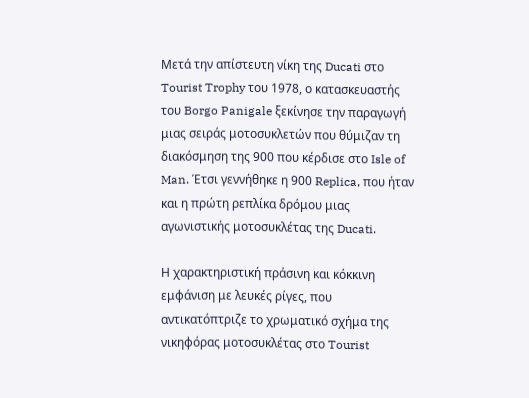Μετά την απίστευτη νίκη της Ducati στο Tourist Trophy του 1978, ο κατασκευαστής του Borgo Panigale ξεκίνησε την παραγωγή μιας σειράς μοτοσυκλετών που θύμιζαν τη διακόσμηση της 900 που κέρδισε στο Isle of Man. Έτσι γεννήθηκε η 900 Replica, που ήταν και η πρώτη ρεπλίκα δρόμου μιας αγωνιστικής μοτοσυκλέτας της Ducati.

Η χαρακτηριστική πράσινη και κόκκινη εμφάνιση με λευκές ρίγες, που αντικατόπτριζε το χρωματικό σχήμα της νικηφόρας μοτοσυκλέτας στο Tourist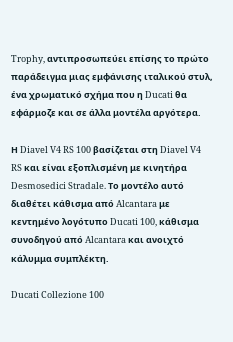Trophy, αντιπροσωπεύει επίσης το πρώτο παράδειγμα μιας εμφάνισης ιταλικού στυλ, ένα χρωματικό σχήμα που η Ducati θα εφάρμοζε και σε άλλα μοντέλα αργότερα.

Η Diavel V4 RS 100 βασίζεται στη Diavel V4 RS και είναι εξοπλισμένη με κινητήρα Desmosedici Stradale. Το μοντέλο αυτό διαθέτει κάθισμα από Alcantara με κεντημένο λογότυπο Ducati 100, κάθισμα συνοδηγού από Alcantara και ανοιχτό κάλυμμα συμπλέκτη.

Ducati Collezione 100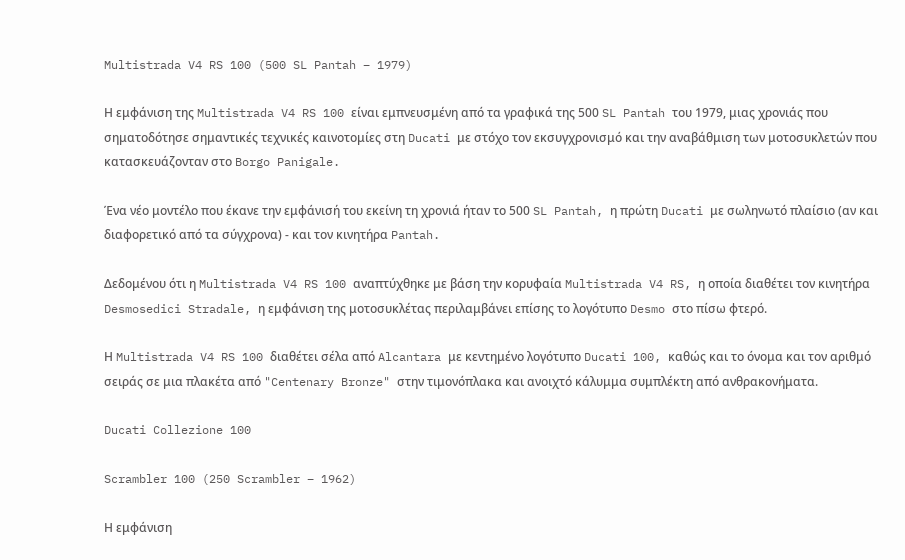Multistrada V4 RS 100 (500 SL Pantah – 1979)

Η εμφάνιση της Multistrada V4 RS 100 είναι εμπνευσμένη από τα γραφικά της 500 SL Pantah του 1979, μιας χρονιάς που σηματοδότησε σημαντικές τεχνικές καινοτομίες στη Ducati με στόχο τον εκσυγχρονισμό και την αναβάθμιση των μοτοσυκλετών που κατασκευάζονταν στο Borgo Panigale.

Ένα νέο μοντέλο που έκανε την εμφάνισή του εκείνη τη χρονιά ήταν το 500 SL Pantah, η πρώτη Ducati με σωληνωτό πλαίσιο (αν και διαφορετικό από τα σύγχρονα) - και τον κινητήρα Pantah.

Δεδομένου ότι η Multistrada V4 RS 100 αναπτύχθηκε με βάση την κορυφαία Multistrada V4 RS, η οποία διαθέτει τον κινητήρα Desmosedici Stradale, η εμφάνιση της μοτοσυκλέτας περιλαμβάνει επίσης το λογότυπο Desmo στο πίσω φτερό.

Η Multistrada V4 RS 100 διαθέτει σέλα από Alcantara με κεντημένο λογότυπο Ducati 100, καθώς και το όνομα και τον αριθμό σειράς σε μια πλακέτα από "Centenary Bronze" στην τιμονόπλακα και ανοιχτό κάλυμμα συμπλέκτη από ανθρακονήματα.

Ducati Collezione 100

Scrambler 100 (250 Scrambler – 1962)

Η εμφάνιση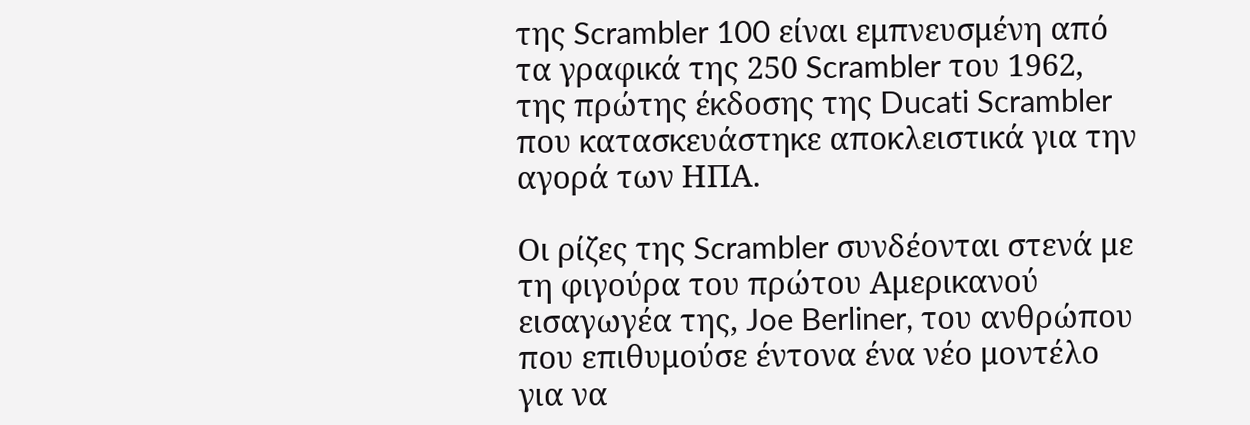της Scrambler 100 είναι εμπνευσμένη από τα γραφικά της 250 Scrambler του 1962, της πρώτης έκδοσης της Ducati Scrambler που κατασκευάστηκε αποκλειστικά για την αγορά των ΗΠΑ.

Οι ρίζες της Scrambler συνδέονται στενά με τη φιγούρα του πρώτου Αμερικανού εισαγωγέα της, Joe Berliner, του ανθρώπου που επιθυμούσε έντονα ένα νέο μοντέλο για να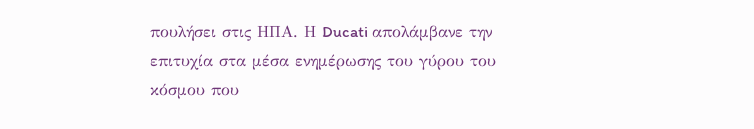πουλήσει στις ΗΠΑ. Η Ducati απολάμβανε την επιτυχία στα μέσα ενημέρωσης του γύρου του κόσμου που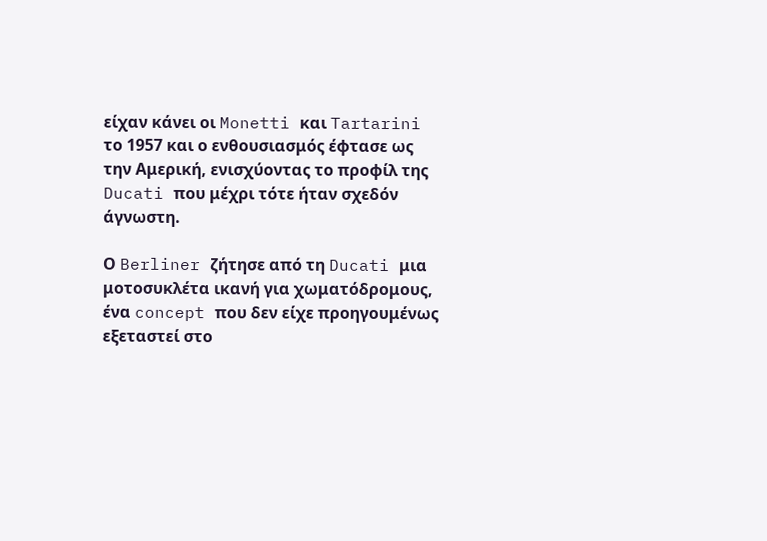είχαν κάνει οι Monetti και Tartarini το 1957 και ο ενθουσιασμός έφτασε ως την Αμερική, ενισχύοντας το προφίλ της Ducati που μέχρι τότε ήταν σχεδόν άγνωστη.

Ο Berliner ζήτησε από τη Ducati μια μοτοσυκλέτα ικανή για χωματόδρομους, ένα concept που δεν είχε προηγουμένως εξεταστεί στο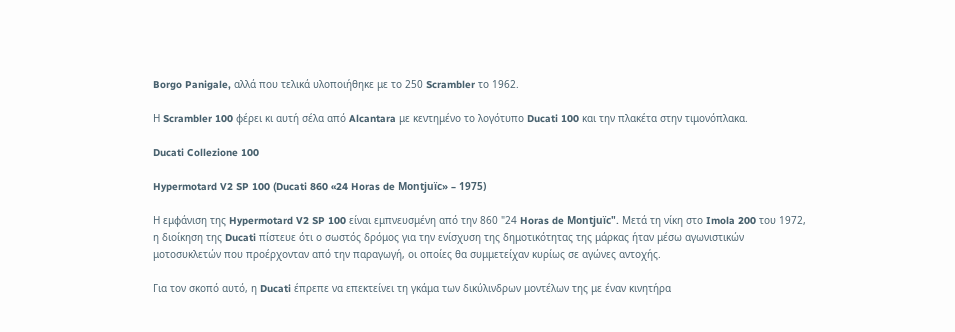Borgo Panigale, αλλά που τελικά υλοποιήθηκε με το 250 Scrambler το 1962.

Η Scrambler 100 φέρει κι αυτή σέλα από Alcantara με κεντημένο το λογότυπο Ducati 100 και την πλακέτα στην τιμονόπλακα.

Ducati Collezione 100

Hypermotard V2 SP 100 (Ducati 860 «24 Horas de Montjuïc» – 1975)

Η εμφάνιση της Hypermotard V2 SP 100 είναι εμπνευσμένη από την 860 "24 Horas de Montjuïc". Μετά τη νίκη στο Imola 200 του 1972, η διοίκηση της Ducati πίστευε ότι ο σωστός δρόμος για την ενίσχυση της δημοτικότητας της μάρκας ήταν μέσω αγωνιστικών μοτοσυκλετών που προέρχονταν από την παραγωγή, οι οποίες θα συμμετείχαν κυρίως σε αγώνες αντοχής.

Για τον σκοπό αυτό, η Ducati έπρεπε να επεκτείνει τη γκάμα των δικύλινδρων μοντέλων της με έναν κινητήρα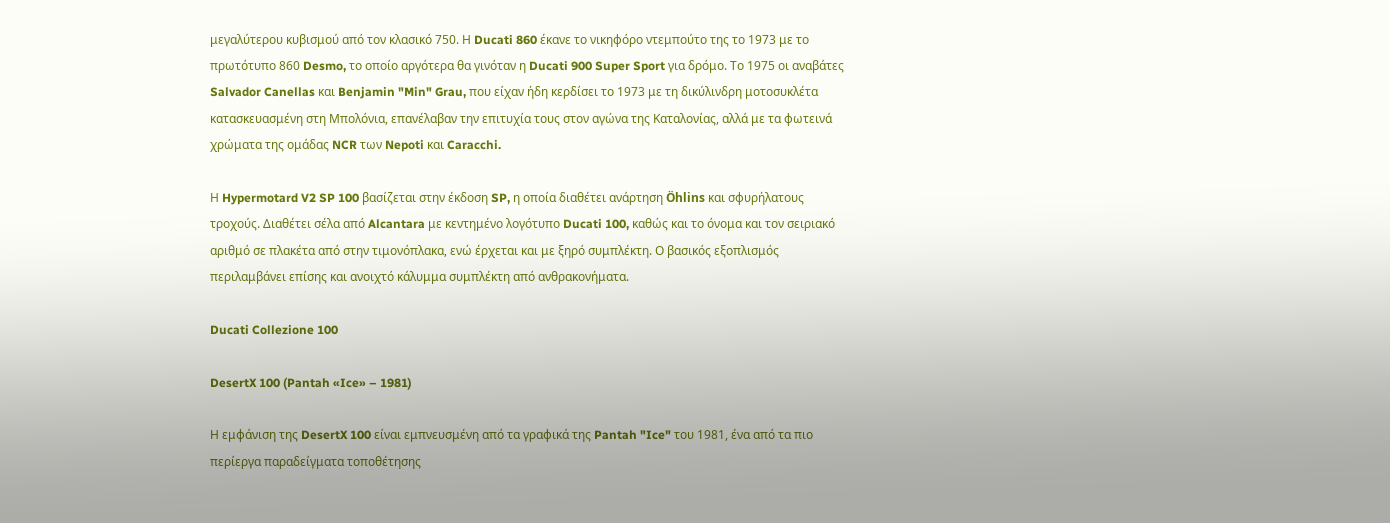μεγαλύτερου κυβισμού από τον κλασικό 750. Η Ducati 860 έκανε το νικηφόρο ντεμπούτο της το 1973 με το πρωτότυπο 860 Desmo, το οποίο αργότερα θα γινόταν η Ducati 900 Super Sport για δρόμο. Το 1975 οι αναβάτες Salvador Canellas και Benjamin "Min" Grau, που είχαν ήδη κερδίσει το 1973 με τη δικύλινδρη μοτοσυκλέτα κατασκευασμένη στη Μπολόνια, επανέλαβαν την επιτυχία τους στον αγώνα της Καταλονίας, αλλά με τα φωτεινά χρώματα της ομάδας NCR των Nepoti και Caracchi.

Η Hypermotard V2 SP 100 βασίζεται στην έκδοση SP, η οποία διαθέτει ανάρτηση Öhlins και σφυρήλατους τροχούς. Διαθέτει σέλα από Alcantara με κεντημένο λογότυπο Ducati 100, καθώς και το όνομα και τον σειριακό αριθμό σε πλακέτα από στην τιμονόπλακα, ενώ έρχεται και με ξηρό συμπλέκτη. Ο βασικός εξοπλισμός περιλαμβάνει επίσης και ανοιχτό κάλυμμα συμπλέκτη από ανθρακονήματα.

Ducati Collezione 100

DesertX 100 (Pantah «Ice» – 1981)

Η εμφάνιση της DesertX 100 είναι εμπνευσμένη από τα γραφικά της Pantah "Ice" του 1981, ένα από τα πιο περίεργα παραδείγματα τοποθέτησης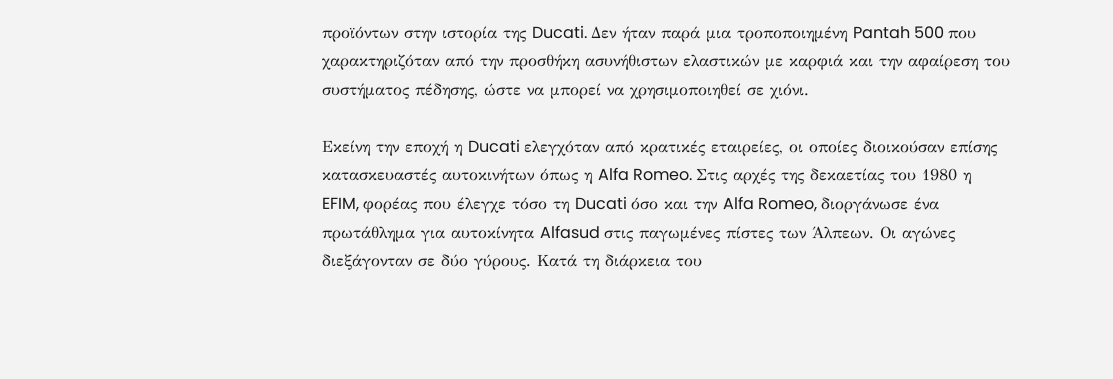προϊόντων στην ιστορία της Ducati. Δεν ήταν παρά μια τροποποιημένη Pantah 500 που χαρακτηριζόταν από την προσθήκη ασυνήθιστων ελαστικών με καρφιά και την αφαίρεση του συστήματος πέδησης, ώστε να μπορεί να χρησιμοποιηθεί σε χιόνι.

Εκείνη την εποχή η Ducati ελεγχόταν από κρατικές εταιρείες, οι οποίες διοικούσαν επίσης κατασκευαστές αυτοκινήτων όπως η Alfa Romeo. Στις αρχές της δεκαετίας του 1980 η EFIM, φορέας που έλεγχε τόσο τη Ducati όσο και την Alfa Romeo, διοργάνωσε ένα πρωτάθλημα για αυτοκίνητα Alfasud στις παγωμένες πίστες των Άλπεων. Οι αγώνες διεξάγονταν σε δύο γύρους. Κατά τη διάρκεια του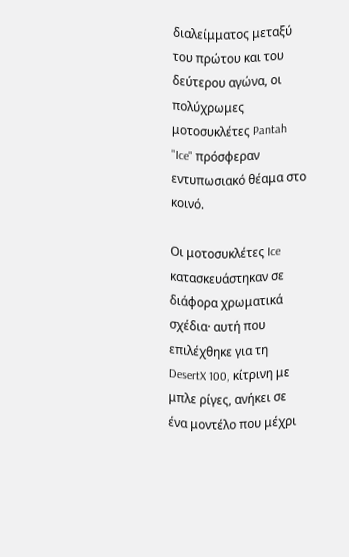διαλείμματος μεταξύ του πρώτου και του δεύτερου αγώνα, οι πολύχρωμες μοτοσυκλέτες Pantah "Ice" πρόσφεραν εντυπωσιακό θέαμα στο κοινό.

Οι μοτοσυκλέτες Ice κατασκευάστηκαν σε διάφορα χρωματικά σχέδια· αυτή που επιλέχθηκε για τη DesertX 100, κίτρινη με μπλε ρίγες, ανήκει σε ένα μοντέλο που μέχρι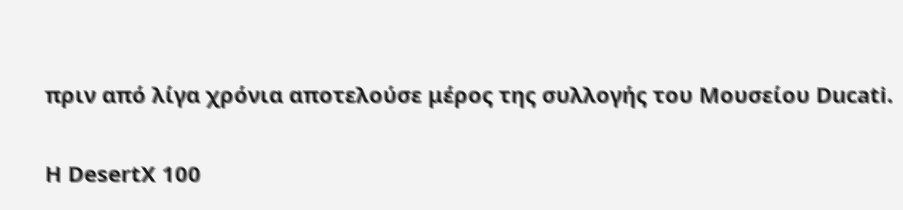πριν από λίγα χρόνια αποτελούσε μέρος της συλλογής του Μουσείου Ducati.

Η DesertX 100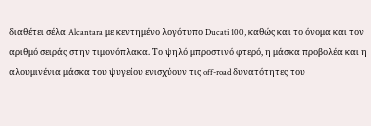διαθέτει σέλα Alcantara με κεντημένο λογότυπο Ducati 100, καθώς και το όνομα και τον αριθμό σειράς στην τιμονόπλακα. Το ψηλό μπροστινό φτερό, η μάσκα προβολέα και η αλουμινένια μάσκα του ψυγείου ενισχύουν τις off-road δυνατότητες του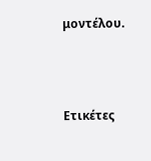μοντέλου.



Ετικέτες